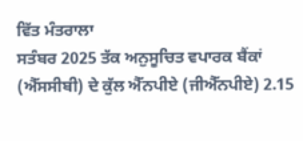ਵਿੱਤ ਮੰਤਰਾਲਾ
ਸਤੰਬਰ 2025 ਤੱਕ ਅਨੁਸੂਚਿਤ ਵਪਾਰਕ ਬੈਂਕਾਂ (ਐੱਸਸੀਬੀ) ਦੇ ਕੁੱਲ ਐੱਨਪੀਏ (ਜੀਐੱਨਪੀਏ) 2.15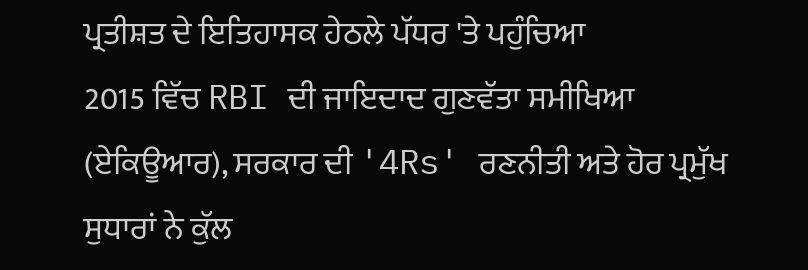ਪ੍ਰਤੀਸ਼ਤ ਦੇ ਇਤਿਹਾਸਕ ਹੇਠਲੇ ਪੱਧਰ 'ਤੇ ਪਹੁੰਚਿਆ
2015 ਵਿੱਚ RBI ਦੀ ਜਾਇਦਾਦ ਗੁਣਵੱਤਾ ਸਮੀਖਿਆ (ਏਕਿਊਆਰ), ਸਰਕਾਰ ਦੀ '4Rs' ਰਣਨੀਤੀ ਅਤੇ ਹੋਰ ਪ੍ਰਮੁੱਖ ਸੁਧਾਰਾਂ ਨੇ ਕੁੱਲ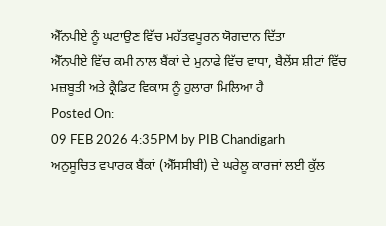ਐੱਨਪੀਏ ਨੂੰ ਘਟਾਉਣ ਵਿੱਚ ਮਹੱਤਵਪੂਰਨ ਯੋਗਦਾਨ ਦਿੱਤਾ
ਐੱਨਪੀਏ ਵਿੱਚ ਕਮੀ ਨਾਲ ਬੈਂਕਾਂ ਦੇ ਮੁਨਾਫੇ ਵਿੱਚ ਵਾਧਾ, ਬੈਲੇਂਸ ਸ਼ੀਟਾਂ ਵਿੱਚ ਮਜ਼ਬੂਤੀ ਅਤੇ ਕ੍ਰੈਡਿਟ ਵਿਕਾਸ ਨੂੰ ਹੁਲਾਰਾ ਮਿਲਿਆ ਹੈ
Posted On:
09 FEB 2026 4:35PM by PIB Chandigarh
ਅਨੁਸੂਚਿਤ ਵਪਾਰਕ ਬੈਂਕਾਂ (ਐੱਸਸੀਬੀ) ਦੇ ਘਰੇਲੂ ਕਾਰਜਾਂ ਲਈ ਕੁੱਲ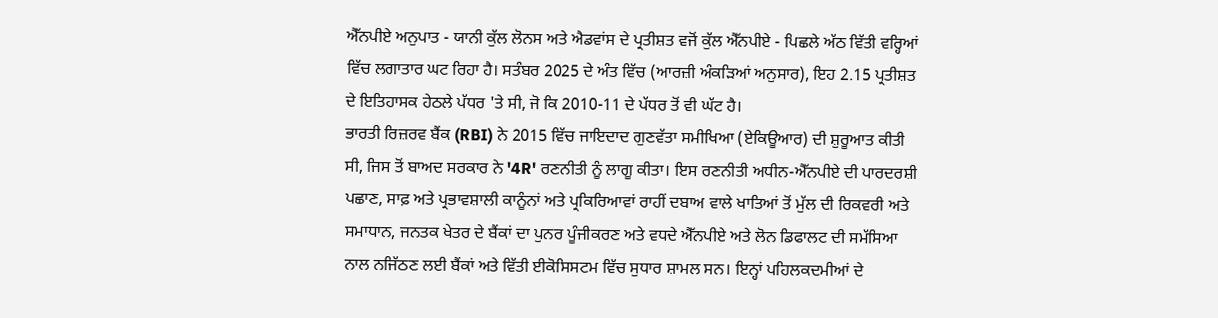ਐੱਨਪੀਏ ਅਨੁਪਾਤ - ਯਾਨੀ ਕੁੱਲ ਲੋਨਸ ਅਤੇ ਐਡਵਾਂਸ ਦੇ ਪ੍ਰਤੀਸ਼ਤ ਵਜੋਂ ਕੁੱਲ ਐੱਨਪੀਏ - ਪਿਛਲੇ ਅੱਠ ਵਿੱਤੀ ਵਰ੍ਹਿਆਂ ਵਿੱਚ ਲਗਾਤਾਰ ਘਟ ਰਿਹਾ ਹੈ। ਸਤੰਬਰ 2025 ਦੇ ਅੰਤ ਵਿੱਚ (ਆਰਜ਼ੀ ਅੰਕੜਿਆਂ ਅਨੁਸਾਰ), ਇਹ 2.15 ਪ੍ਰਤੀਸ਼ਤ ਦੇ ਇਤਿਹਾਸਕ ਹੇਠਲੇ ਪੱਧਰ 'ਤੇ ਸੀ, ਜੋ ਕਿ 2010-11 ਦੇ ਪੱਧਰ ਤੋਂ ਵੀ ਘੱਟ ਹੈ।
ਭਾਰਤੀ ਰਿਜ਼ਰਵ ਬੈਂਕ (RBI) ਨੇ 2015 ਵਿੱਚ ਜਾਇਦਾਦ ਗੁਣਵੱਤਾ ਸਮੀਖਿਆ (ਏਕਿਊਆਰ) ਦੀ ਸ਼ੁਰੂਆਤ ਕੀਤੀ ਸੀ, ਜਿਸ ਤੋਂ ਬਾਅਦ ਸਰਕਾਰ ਨੇ '4R' ਰਣਨੀਤੀ ਨੂੰ ਲਾਗੂ ਕੀਤਾ। ਇਸ ਰਣਨੀਤੀ ਅਧੀਨ-ਐੱਨਪੀਏ ਦੀ ਪਾਰਦਰਸ਼ੀ ਪਛਾਣ, ਸਾਫ਼ ਅਤੇ ਪ੍ਰਭਾਵਸ਼ਾਲੀ ਕਾਨੂੰਨਾਂ ਅਤੇ ਪ੍ਰਕਿਰਿਆਵਾਂ ਰਾਹੀਂ ਦਬਾਅ ਵਾਲੇ ਖਾਤਿਆਂ ਤੋਂ ਮੁੱਲ ਦੀ ਰਿਕਵਰੀ ਅਤੇ ਸਮਾਧਾਨ, ਜਨਤਕ ਖੇਤਰ ਦੇ ਬੈਂਕਾਂ ਦਾ ਪੁਨਰ ਪੂੰਜੀਕਰਣ ਅਤੇ ਵਧਦੇ ਐੱਨਪੀਏ ਅਤੇ ਲੋਨ ਡਿਫਾਲਟ ਦੀ ਸਮੱਸਿਆ ਨਾਲ ਨਜਿੱਠਣ ਲਈ ਬੈਂਕਾਂ ਅਤੇ ਵਿੱਤੀ ਈਕੋਸਿਸਟਮ ਵਿੱਚ ਸੁਧਾਰ ਸ਼ਾਮਲ ਸਨ। ਇਨ੍ਹਾਂ ਪਹਿਲਕਦਮੀਆਂ ਦੇ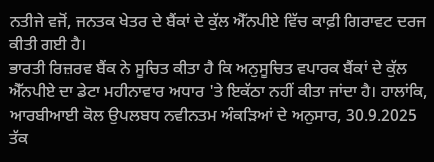ਨਤੀਜੇ ਵਜੋਂ, ਜਨਤਕ ਖੇਤਰ ਦੇ ਬੈਂਕਾਂ ਦੇ ਕੁੱਲ ਐੱਨਪੀਏ ਵਿੱਚ ਕਾਫ਼ੀ ਗਿਰਾਵਟ ਦਰਜ ਕੀਤੀ ਗਈ ਹੈ।
ਭਾਰਤੀ ਰਿਜ਼ਰਵ ਬੈਂਕ ਨੇ ਸੂਚਿਤ ਕੀਤਾ ਹੈ ਕਿ ਅਨੁਸੂਚਿਤ ਵਪਾਰਕ ਬੈਂਕਾਂ ਦੇ ਕੁੱਲ ਐੱਨਪੀਏ ਦਾ ਡੇਟਾ ਮਹੀਨਾਵਾਰ ਅਧਾਰ 'ਤੇ ਇਕੱਠਾ ਨਹੀਂ ਕੀਤਾ ਜਾਂਦਾ ਹੈ। ਹਾਲਾਂਕਿ, ਆਰਬੀਆਈ ਕੋਲ ਉਪਲਬਧ ਨਵੀਨਤਮ ਅੰਕੜਿਆਂ ਦੇ ਅਨੁਸਾਰ, 30.9.2025 ਤੱਕ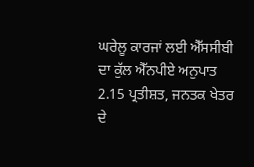ਘਰੇਲੂ ਕਾਰਜਾਂ ਲਈ ਐੱਸਸੀਬੀ ਦਾ ਕੁੱਲ ਐੱਨਪੀਏ ਅਨੁਪਾਤ 2.15 ਪ੍ਰਤੀਸ਼ਤ, ਜਨਤਕ ਖੇਤਰ ਦੇ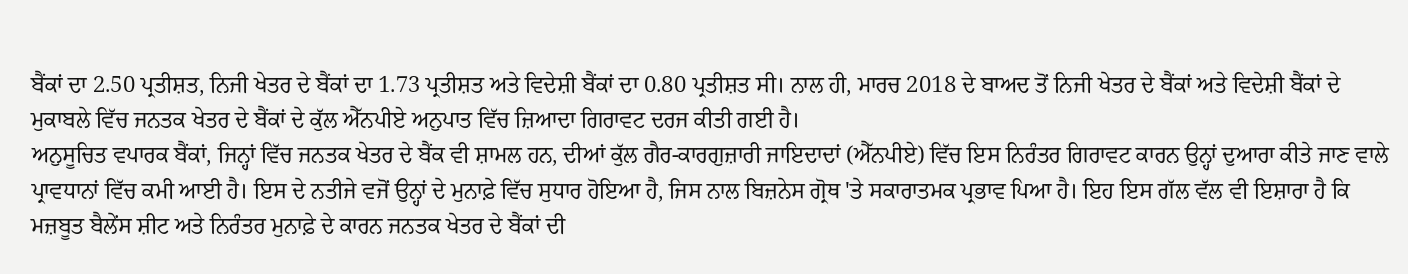ਬੈਂਕਾਂ ਦਾ 2.50 ਪ੍ਰਤੀਸ਼ਤ, ਨਿਜੀ ਖੇਤਰ ਦੇ ਬੈਂਕਾਂ ਦਾ 1.73 ਪ੍ਰਤੀਸ਼ਤ ਅਤੇ ਵਿਦੇਸ਼ੀ ਬੈਂਕਾਂ ਦਾ 0.80 ਪ੍ਰਤੀਸ਼ਤ ਸੀ। ਨਾਲ ਹੀ, ਮਾਰਚ 2018 ਦੇ ਬਾਅਦ ਤੋਂ ਨਿਜੀ ਖੇਤਰ ਦੇ ਬੈਂਕਾਂ ਅਤੇ ਵਿਦੇਸ਼ੀ ਬੈਂਕਾਂ ਦੇ ਮੁਕਾਬਲੇ ਵਿੱਚ ਜਨਤਕ ਖੇਤਰ ਦੇ ਬੈਂਕਾਂ ਦੇ ਕੁੱਲ ਐੱਨਪੀਏ ਅਨੁਪਾਤ ਵਿੱਚ ਜ਼ਿਆਦਾ ਗਿਰਾਵਟ ਦਰਜ ਕੀਤੀ ਗਈ ਹੈ।
ਅਨੁਸੂਚਿਤ ਵਪਾਰਕ ਬੈਂਕਾਂ, ਜਿਨ੍ਹਾਂ ਵਿੱਚ ਜਨਤਕ ਖੇਤਰ ਦੇ ਬੈਂਕ ਵੀ ਸ਼ਾਮਲ ਹਨ, ਦੀਆਂ ਕੁੱਲ ਗੈਰ-ਕਾਰਗੁਜ਼ਾਰੀ ਜਾਇਦਾਦਾਂ (ਐੱਨਪੀਏ) ਵਿੱਚ ਇਸ ਨਿਰੰਤਰ ਗਿਰਾਵਟ ਕਾਰਨ ਉਨ੍ਹਾਂ ਦੁਆਰਾ ਕੀਤੇ ਜਾਣ ਵਾਲੇ ਪ੍ਰਾਵਧਾਨਾਂ ਵਿੱਚ ਕਮੀ ਆਈ ਹੈ। ਇਸ ਦੇ ਨਤੀਜੇ ਵਜੋਂ ਉਨ੍ਹਾਂ ਦੇ ਮੁਨਾਫ਼ੇ ਵਿੱਚ ਸੁਧਾਰ ਹੋਇਆ ਹੈ, ਜਿਸ ਨਾਲ ਬਿਜ਼ਨੇਸ ਗ੍ਰੋਥ 'ਤੇ ਸਕਾਰਾਤਮਕ ਪ੍ਰਭਾਵ ਪਿਆ ਹੈ। ਇਹ ਇਸ ਗੱਲ ਵੱਲ ਵੀ ਇਸ਼ਾਰਾ ਹੈ ਕਿ ਮਜ਼ਬੂਤ ਬੈਲੇਂਸ ਸ਼ੀਟ ਅਤੇ ਨਿਰੰਤਰ ਮੁਨਾਫ਼ੇ ਦੇ ਕਾਰਨ ਜਨਤਕ ਖੇਤਰ ਦੇ ਬੈਂਕਾਂ ਦੀ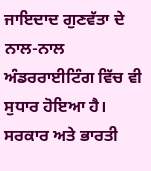ਜਾਇਦਾਦ ਗੁਣਵੱਤਾ ਦੇ ਨਾਲ-ਨਾਲ ਅੰਡਰਰਾਈਟਿੰਗ ਵਿੱਚ ਵੀ ਸੁਧਾਰ ਹੋਇਆ ਹੈ।
ਸਰਕਾਰ ਅਤੇ ਭਾਰਤੀ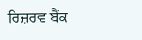ਰਿਜ਼ਰਵ ਬੈਂਕ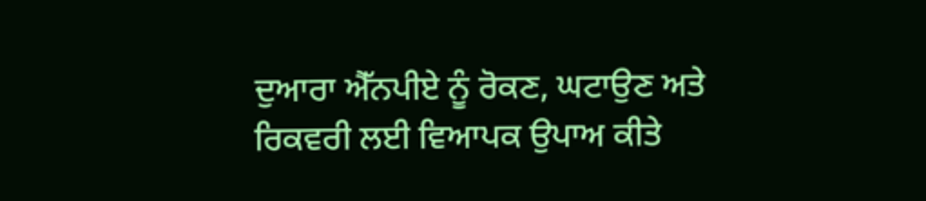ਦੁਆਰਾ ਐੱਨਪੀਏ ਨੂੰ ਰੋਕਣ, ਘਟਾਉਣ ਅਤੇ ਰਿਕਵਰੀ ਲਈ ਵਿਆਪਕ ਉਪਾਅ ਕੀਤੇ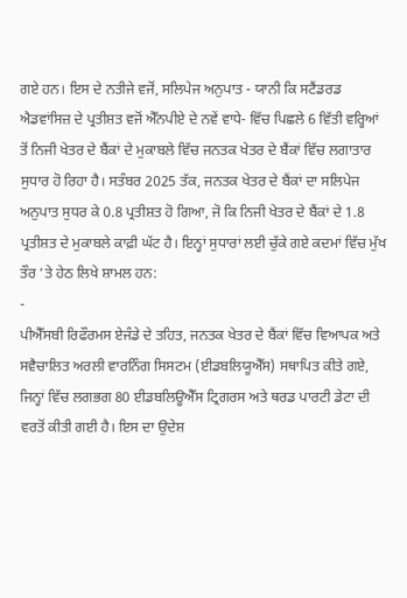ਗਏ ਹਨ। ਇਸ ਦੇ ਨਤੀਜੇ ਵਜੋਂ, ਸਲਿਪੇਜ ਅਨੁਪਾਤ - ਯਾਨੀ ਕਿ ਸਟੈਂਡਰਡ ਐਡਵਾਂਸਿਜ਼ ਦੇ ਪ੍ਰਤੀਸ਼ਤ ਵਜੋਂ ਐੱਨਪੀਏ ਦੇ ਨਵੇਂ ਵਾਧੇ- ਵਿੱਚ ਪਿਛਲੇ 6 ਵਿੱਤੀ ਵਰ੍ਹਿਆਂ ਤੋਂ ਨਿਜੀ ਖੇਤਰ ਦੇ ਬੈਂਕਾਂ ਦੇ ਮੁਕਾਬਲੇ ਵਿੱਚ ਜਨਤਕ ਖੇਤਰ ਦੇ ਬੈਂਕਾਂ ਵਿੱਚ ਲਗਾਤਾਰ ਸੁਧਾਰ ਹੋ ਰਿਹਾ ਹੈ। ਸਤੰਬਰ 2025 ਤੱਕ, ਜਨਤਕ ਖੇਤਰ ਦੇ ਬੈਂਕਾਂ ਦਾ ਸਲਿਪੇਜ ਅਨੁਪਾਤ ਸੁਧਰ ਕੇ 0.8 ਪ੍ਰਤੀਸ਼ਤ ਹੋ ਗਿਆ, ਜੋ ਕਿ ਨਿਜੀ ਖੇਤਰ ਦੇ ਬੈਂਕਾਂ ਦੇ 1.8 ਪ੍ਰਤੀਸ਼ਤ ਦੇ ਮੁਕਾਬਲੇ ਕਾਫ਼ੀ ਘੱਟ ਹੈ। ਇਨ੍ਹਾਂ ਸੁਧਾਰਾਂ ਲਈ ਚੁੱਕੇ ਗਏ ਕਦਮਾਂ ਵਿੱਚ ਮੁੱਖ ਤੌਰ ‘ਤੇ ਹੇਠ ਲਿਖੇ ਸ਼ਾਮਲ ਹਨ:
-
ਪੀਐੱਸਬੀ ਰਿਫੌਰਮਸ ਏਜੰਡੇ ਦੇ ਤਹਿਤ, ਜਨਤਕ ਖੇਤਰ ਦੇ ਬੈਂਕਾਂ ਵਿੱਚ ਵਿਆਪਕ ਅਤੇ ਸਵੈਚਾਲਿਤ ਅਰਲੀ ਵਾਰਨਿੰਗ ਸਿਸਟਮ (ਈਡਬਲਿਯੂਐੱਸ) ਸਥਾਪਿਤ ਕੀਤੇ ਗਏ, ਜਿਨ੍ਹਾਂ ਵਿੱਚ ਲਗਭਗ 80 ਈਡਬਲਿਊਐੱਸ ਟ੍ਰਿਗਰਸ ਅਤੇ ਥਰਡ ਪਾਰਟੀ ਡੇਟਾ ਦੀ ਵਰਤੋਂ ਕੀਤੀ ਗਈ ਹੈ। ਇਸ ਦਾ ਉਦੇਸ਼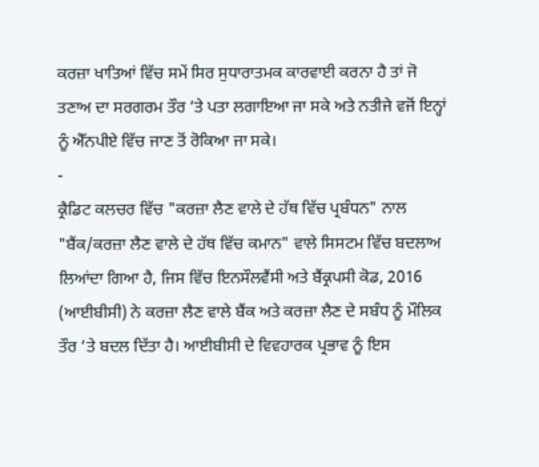ਕਰਜ਼ਾ ਖਾਤਿਆਂ ਵਿੱਚ ਸਮੇਂ ਸਿਰ ਸੁਧਾਰਾਤਮਕ ਕਾਰਵਾਈ ਕਰਨਾ ਹੈ ਤਾਂ ਜੋ ਤਣਾਅ ਦਾ ਸਰਗਰਮ ਤੌਰ ‘ਤੇ ਪਤਾ ਲਗਾਇਆ ਜਾ ਸਕੇ ਅਤੇ ਨਤੀਜੇ ਵਜੋਂ ਇਨ੍ਹਾਂ ਨੂੰ ਐੱਨਪੀਏ ਵਿੱਚ ਜਾਣ ਤੋਂ ਰੋਕਿਆ ਜਾ ਸਕੇ।
-
ਕ੍ਰੈਡਿਟ ਕਲਚਰ ਵਿੱਚ "ਕਰਜ਼ਾ ਲੈਣ ਵਾਲੇ ਦੇ ਹੱਥ ਵਿੱਚ ਪ੍ਰਬੰਧਨ" ਨਾਲ "ਬੈਂਕ/ਕਰਜ਼ਾ ਲੈਣ ਵਾਲੇ ਦੇ ਹੱਥ ਵਿੱਚ ਕਮਾਨ" ਵਾਲੇ ਸਿਸਟਮ ਵਿੱਚ ਬਦਲਾਅ ਲਿਆਂਦਾ ਗਿਆ ਹੈ, ਜਿਸ ਵਿੱਚ ਇਨਸੌਲਵੈਂਸੀ ਅਤੇ ਬੈਂਕ੍ਰਪਸੀ ਕੋਡ, 2016 (ਆਈਬੀਸੀ) ਨੇ ਕਰਜ਼ਾ ਲੈਣ ਵਾਲੇ ਬੈਂਕ ਅਤੇ ਕਰਜ਼ਾ ਲੈਣ ਦੇ ਸਬੰਧ ਨੂੰ ਮੌਲਿਕ ਤੌਰ ‘ਤੇ ਬਦਲ ਦਿੱਤਾ ਹੈ। ਆਈਬੀਸੀ ਦੇ ਵਿਵਹਾਰਕ ਪ੍ਰਭਾਵ ਨੂੰ ਇਸ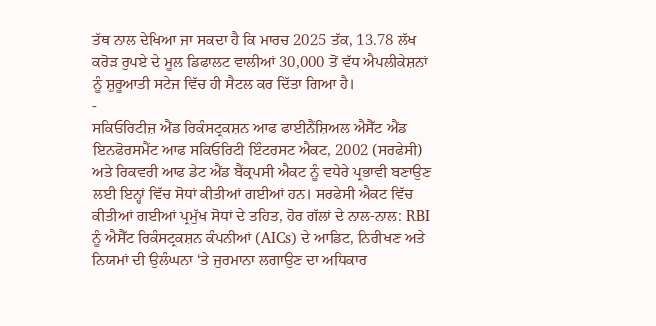ਤੱਥ ਨਾਲ ਦੇਖਿਆ ਜਾ ਸਕਦਾ ਹੈ ਕਿ ਮਾਰਚ 2025 ਤੱਕ, 13.78 ਲੱਖ ਕਰੋੜ ਰੁਪਏ ਦੇ ਮੂਲ ਡਿਫਾਲਟ ਵਾਲੀਆਂ 30,000 ਤੋਂ ਵੱਧ ਐਪਲੀਕੇਸ਼ਨਾਂ ਨੂੰ ਸ਼ੁਰੂਆਤੀ ਸਟੇਜ ਵਿੱਚ ਹੀ ਸੈਟਲ ਕਰ ਦਿੱਤਾ ਗਿਆ ਹੈ।
-
ਸਕਿਓਰਿਟੀਜ਼ ਐਂਡ ਰਿਕੰਸਟ੍ਰਕਸ਼ਨ ਆਫ ਫਾਈਨੈਂਸ਼ਿਅਲ ਐਸੈੱਟ ਐਂਡ ਇਨਫੋਰਸਮੈਂਟ ਆਫ ਸਕਿਓਰਿਟੀ ਇੰਟਰਸਟ ਐਕਟ, 2002 (ਸਰਫੇਸੀ) ਅਤੇ ਰਿਕਵਰੀ ਆਫ ਡੇਟ ਐਂਡ ਬੈਂਕ੍ਰਪਸੀ ਐਕਟ ਨੂੰ ਵਧੇਰੇ ਪ੍ਰਭਾਵੀ ਬਣਾਉਣ ਲਈ ਇਨ੍ਹਾਂ ਵਿੱਚ ਸੋਧਾਂ ਕੀਤੀਆਂ ਗਈਆਂ ਹਨ। ਸਰਫੇਸੀ ਐਕਟ ਵਿੱਚ ਕੀਤੀਆਂ ਗਈਆਂ ਪ੍ਰਮੁੱਖ ਸੋਧਾਂ ਦੇ ਤਹਿਤ, ਹੋਰ ਗੱਲਾਂ ਦੇ ਨਾਲ-ਨਾਲ: RBI ਨੂੰ ਐਸੈੱਟ ਰਿਕੰਸਟ੍ਰਕਸ਼ਨ ਕੰਪਨੀਆਂ (AICs) ਦੇ ਆਡਿਟ, ਨਿਰੀਖਣ ਅਤੇ ਨਿਯਮਾਂ ਦੀ ਉਲੰਘਨਾ ‘ਤੇ ਜੁਰਮਾਨਾ ਲਗਾਉਣ ਦਾ ਅਧਿਕਾਰ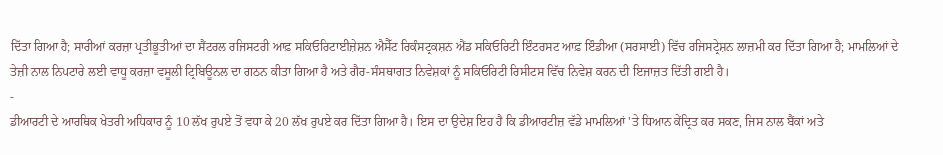ਦਿੱਤਾ ਗਿਆ ਹੈ; ਸਾਰੀਆਂ ਕਰਜ਼ਾ ਪ੍ਰਤੀਭੂਤੀਆਂ ਦਾ ਸੈਂਟਰਲ ਰਜਿਸਟਰੀ ਆਫ਼ ਸਕਿਓਰਿਟਾਈਜ਼ੇਸ਼ਨ ਐਸੈੱਟ ਰਿਕੰਸਟ੍ਰਕਸ਼ਨ ਐਂਡ ਸਕਿਓਰਿਟੀ ਇੰਟਰਸਟ ਆਫ਼ ਇੰਡੀਆ (ਸਰਸਾਈ) ਵਿੱਚ ਰਜਿਸਟ੍ਰੇਸ਼ਨ ਲਾਜ਼ਮੀ ਕਰ ਦਿੱਤਾ ਗਿਆ ਹੈ; ਮਾਮਲਿਆਂ ਦੇ ਤੇਜ਼ੀ ਨਾਲ ਨਿਪਟਾਰੇ ਲਈ ਵਾਧੂ ਕਰਜ਼ਾ ਵਸੂਲੀ ਟ੍ਰਿਬਿਊਨਲ ਦਾ ਗਠਨ ਕੀਤਾ ਗਿਆ ਹੈ ਅਤੇ ਗੈਰ-ਸੰਸਥਾਗਤ ਨਿਵੇਸ਼ਕਾਂ ਨੂੰ ਸਕਿਓਰਿਟੀ ਰਿਸੀਟਸ ਵਿੱਚ ਨਿਵੇਸ਼ ਕਰਨ ਦੀ ਇਜਾਜ਼ਤ ਦਿੱਤੀ ਗਈ ਹੈ।
-
ਡੀਆਰਟੀ ਦੇ ਆਰਥਿਕ ਖੇਤਰੀ ਅਧਿਕਾਰ ਨੂੰ 10 ਲੱਖ ਰੁਪਏ ਤੋਂ ਵਧਾ ਕੇ 20 ਲੱਖ ਰੁਪਏ ਕਰ ਦਿੱਤਾ ਗਿਆ ਹੈ। ਇਸ ਦਾ ਉਦੇਸ਼ ਇਹ ਹੈ ਕਿ ਡੀਆਰਟੀਜ਼ ਵੱਡੇ ਮਾਮਲਿਆਂ 'ਤੇ ਧਿਆਨ ਕੇਂਦ੍ਰਿਤ ਕਰ ਸਕਣ, ਜਿਸ ਨਾਲ ਬੈਂਕਾਂ ਅਤੇ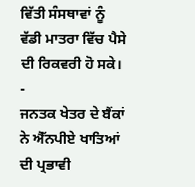ਵਿੱਤੀ ਸੰਸਥਾਵਾਂ ਨੂੰ ਵੱਡੀ ਮਾਤਰਾ ਵਿੱਚ ਪੈਸੇ ਦੀ ਰਿਕਵਰੀ ਹੋ ਸਕੇ।
-
ਜਨਤਕ ਖੇਤਰ ਦੇ ਬੈਂਕਾਂ ਨੇ ਐੱਨਪੀਏ ਖਾਤਿਆਂ ਦੀ ਪ੍ਰਭਾਵੀ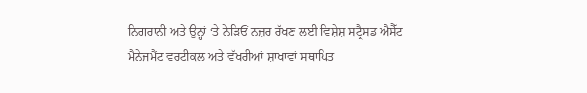ਨਿਗਰਾਨੀ ਅਤੇ ਉਨ੍ਹਾਂ ‘ਤੇ ਨੇੜਿਓਂ ਨਜ਼ਰ ਰੱਖਣ ਲਈ ਵਿਸ਼ੇਸ਼ ਸਟ੍ਰੈਸਡ ਐਸੈੱਟ ਮੈਨੇਜਮੈਂਟ ਵਰਟੀਕਲ ਅਤੇ ਵੱਖਰੀਆਂ ਸ਼ਾਖਾਵਾਂ ਸਥਾਪਿਤ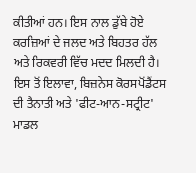ਕੀਤੀਆਂ ਹਨ। ਇਸ ਨਾਲ ਡੁੱਬੇ ਹੋਏ ਕਰਜ਼ਿਆਂ ਦੇ ਜਲਦ ਅਤੇ ਬਿਹਤਰ ਹੱਲ ਅਤੇ ਰਿਕਵਰੀ ਵਿੱਚ ਮਦਦ ਮਿਲਦੀ ਹੈ। ਇਸ ਤੋਂ ਇਲਾਵਾ, ਬਿਜ਼ਨੇਸ ਕੋਰਸਪੋਂਡੈਂਟਸ ਦੀ ਤੈਨਾਤੀ ਅਤੇ 'ਫੀਟ-ਆਨ-ਸਟ੍ਰੀਟ' ਮਾਡਲ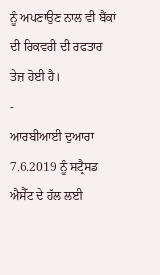ਨੂੰ ਅਪਣਾਉਣ ਨਾਲ ਵੀ ਬੈਂਕਾਂ ਦੀ ਰਿਕਵਰੀ ਦੀ ਰਫਤਾਰ ਤੇਜ਼ ਹੋਈ ਹੈ।
-
ਆਰਬੀਆਈ ਦੁਆਰਾ 7.6.2019 ਨੂੰ ਸਟ੍ਰੈਸਡ ਐਸੈੱਟ ਦੇ ਹੱਲ ਲਈ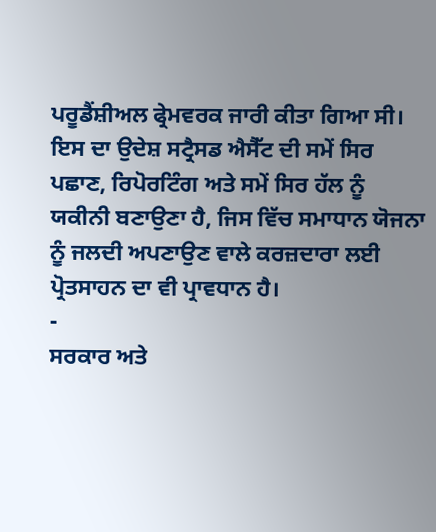ਪਰੂਡੈਂਸ਼ੀਅਲ ਫ੍ਰੇਮਵਰਕ ਜਾਰੀ ਕੀਤਾ ਗਿਆ ਸੀ। ਇਸ ਦਾ ਉਦੇਸ਼ ਸਟ੍ਰੈਸਡ ਐਸੈੱਟ ਦੀ ਸਮੇਂ ਸਿਰ ਪਛਾਣ, ਰਿਪੋਰਟਿੰਗ ਅਤੇ ਸਮੇਂ ਸਿਰ ਹੱਲ ਨੂੰ ਯਕੀਨੀ ਬਣਾਉਣਾ ਹੈ, ਜਿਸ ਵਿੱਚ ਸਮਾਧਾਨ ਯੋਜਨਾ ਨੂੰ ਜਲਦੀ ਅਪਣਾਉਣ ਵਾਲੇ ਕਰਜ਼ਦਾਰਾ ਲਈ ਪ੍ਰੋਤਸਾਹਨ ਦਾ ਵੀ ਪ੍ਰਾਵਧਾਨ ਹੈ।
-
ਸਰਕਾਰ ਅਤੇ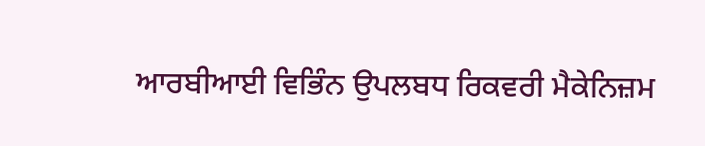ਆਰਬੀਆਈ ਵਿਭਿੰਨ ਉਪਲਬਧ ਰਿਕਵਰੀ ਮੈਕੇਨਿਜ਼ਮ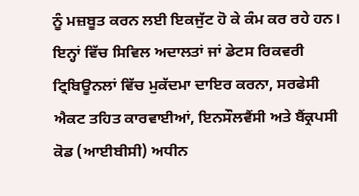ਨੂੰ ਮਜ਼ਬੂਤ ਕਰਨ ਲਈ ਇਕਜੁੱਟ ਹੋ ਕੇ ਕੰਮ ਕਰ ਰਹੇ ਹਨ। ਇਨ੍ਹਾਂ ਵਿੱਚ ਸਿਵਿਲ ਅਦਾਲਤਾਂ ਜਾਂ ਡੇਟਸ ਰਿਕਵਰੀ ਟ੍ਰਿਬਿਊਨਲਾਂ ਵਿੱਚ ਮੁਕੱਦਮਾ ਦਾਇਰ ਕਰਨਾ, ਸਰਫੇਸੀ ਐਕਟ ਤਹਿਤ ਕਾਰਵਾਈਆਂ, ਇਨਸੌਲਵੈਂਸੀ ਅਤੇ ਬੈਂਕ੍ਰਪਸੀ ਕੋਡ (ਆਈਬੀਸੀ) ਅਧੀਨ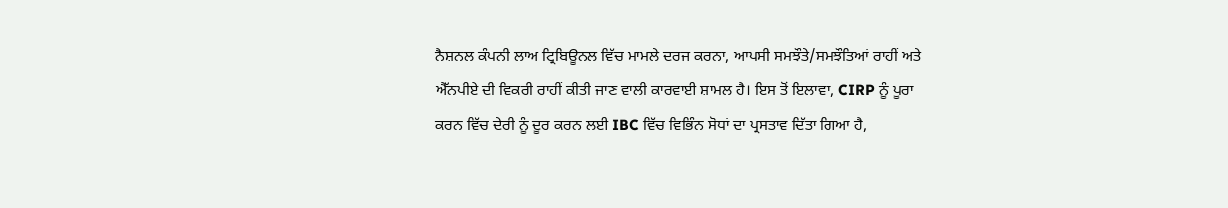ਨੈਸ਼ਨਲ ਕੰਪਨੀ ਲਾਅ ਟ੍ਰਿਬਿਊਨਲ ਵਿੱਚ ਮਾਮਲੇ ਦਰਜ ਕਰਨਾ, ਆਪਸੀ ਸਮਝੌਤੇ/ਸਮਝੌਤਿਆਂ ਰਾਹੀਂ ਅਤੇ ਐੱਨਪੀਏ ਦੀ ਵਿਕਰੀ ਰਾਹੀਂ ਕੀਤੀ ਜਾਣ ਵਾਲੀ ਕਾਰਵਾਈ ਸ਼ਾਮਲ ਹੈ। ਇਸ ਤੋਂ ਇਲਾਵਾ, CIRP ਨੂੰ ਪੂਰਾ ਕਰਨ ਵਿੱਚ ਦੇਰੀ ਨੂੰ ਦੂਰ ਕਰਨ ਲਈ IBC ਵਿੱਚ ਵਿਭਿੰਨ ਸੋਧਾਂ ਦਾ ਪ੍ਰਸਤਾਵ ਦਿੱਤਾ ਗਿਆ ਹੈ,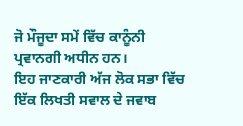ਜੋ ਮੌਜੂਦਾ ਸਮੇਂ ਵਿੱਚ ਕਾਨੂੰਨੀ ਪ੍ਰਵਾਨਗੀ ਅਧੀਨ ਹਨ।
ਇਹ ਜਾਣਕਾਰੀ ਅੱਜ ਲੋਕ ਸਭਾ ਵਿੱਚ ਇੱਕ ਲਿਖਤੀ ਸਵਾਲ ਦੇ ਜਵਾਬ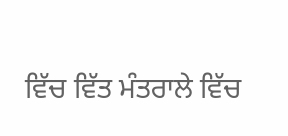ਵਿੱਚ ਵਿੱਤ ਮੰਤਰਾਲੇ ਵਿੱਚ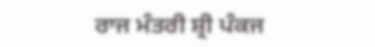ਰਾਜ ਮੰਤਰੀ ਸ਼੍ਰੀ ਪੰਕਜ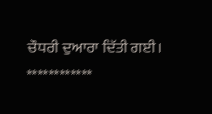ਚੌਧਰੀ ਦੁਆਰਾ ਦਿੱਤੀ ਗਈ।
************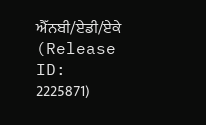ਐੱਨਬੀ/ਏਡੀ/ਏਕੇ
(Release ID: 2225871)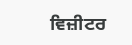ਵਿਜ਼ੀਟਰ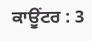ਕਾਊਂਟਰ : 3